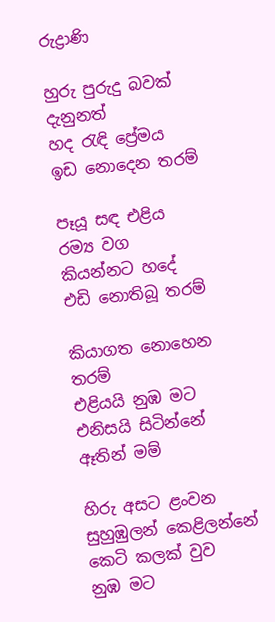රුද්‍රාණි

හුරු පුරුදු බවක් දැනුනත්
හද රැඳි ප්‍රේමය
ඉඩ නොදෙන තරම්

පෑයූ සඳ එළිය
රම්‍ය වග
කියන්නට හදේ
එඩි නොතිබූ තරම්

කියාගත නොහෙන තරම්
එළියයි නුඹ මට
එනිසයි සිටින්නේ
ඈතින් මම්

හිරු අසට ළංවන
සුහුඹුලන් කෙළිලන්නේ
කෙටි කලක් වුව
නුඹ මට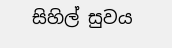සිහිල් සුවය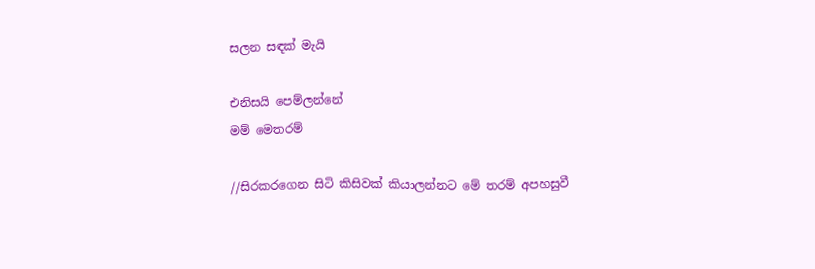සලන සඳක් මැයි

එනිසයි පෙම්ලන්නේ
මම් මෙතරම්

//සිරකරගෙන සිටි කිසිවක් කියාලන්නට මේ තරම් අපහසුවී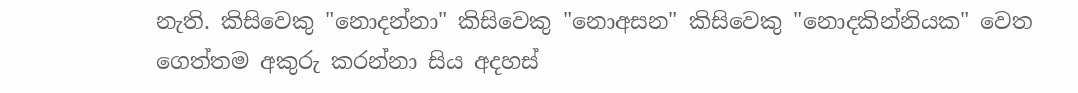නැති. කිසිවෙකු "නොදන්නා" කිසිවෙකු "නොඅසන" කිසිවෙකු "නොදකින්නියක" වෙත ගෙත්තම අකුරු කරන්නා සිය අදහස්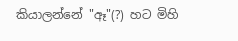කියාලන්නේ "ඈ"(?) හට මිහි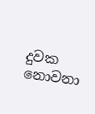දුවක නොවනා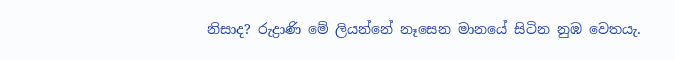නිසාද? රුද්‍රාණි මේ ලියන්නේ නෑසෙන මානයේ සිටින නුඹ වෙතයැ.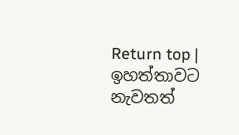Return top | ඉහත්තාවට නැවතත්